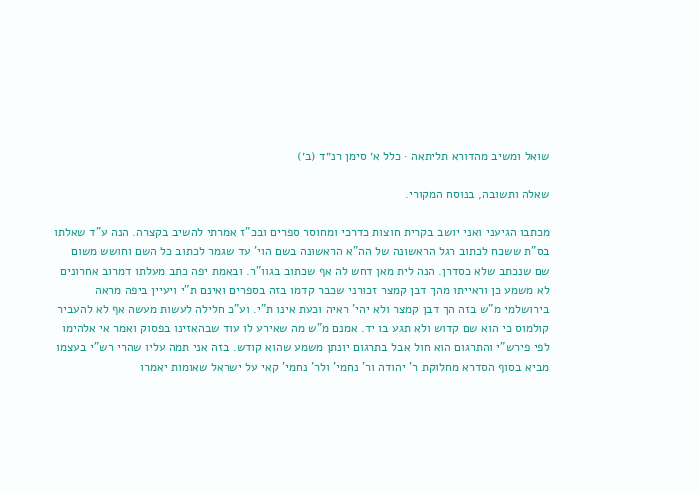שואל ומשיב מהדורא תליתאה · כלל א׳ סימן רנ״ד (ב׳)

שאלה ותשובה, בנוסח המקורי.

מכתבו הגיעני ואני יושב בקרית חוצות כדרכי ומחוסר ספרים ובכ"ז אמרתי להשיב בקצרה. הנה ע"ד שאלתו בס"ת ששכח לכתוב רגל הראשונה של הה"א הראשונה בשם הוי' עד שגמר לכתוב כל השם וחושש משום שם שנכתב שלא כסדרן. הנה לית מאן דחש לה אף שכתוב בגוו"ר. ובאמת יפה כתב מעלתו דמרוב אחרונים לא משמע כן וראייתו מהך דבן קמצר זכורני שכבר קדמו בזה בספרים ואינם ת"י ויעיין ביפה מראה בירושלמי מ"ש בזה הך דבן קמצר ולא יהי' ראיה וכעת אינו ת"י. וע"כ חלילה לעשות מעשה אף לא להעביר קולמוס כי הוא שם קדוש ולא תגע בו יד. אמנם מ"ש מה שאירע לו עוד שבהאזינו בפסוק ואמר אי אלהימו לפי פירש"י והתרגום הוא חול אבל בתרגום יונתן משמע שהוא קודש. בזה אני תמה עליו שהרי רש"י בעצמו מביא בסוף הסדרא מחלוקת ר' יהודה ור' נחמי' ולר' נחמי' קאי על ישראל שאומות יאמרו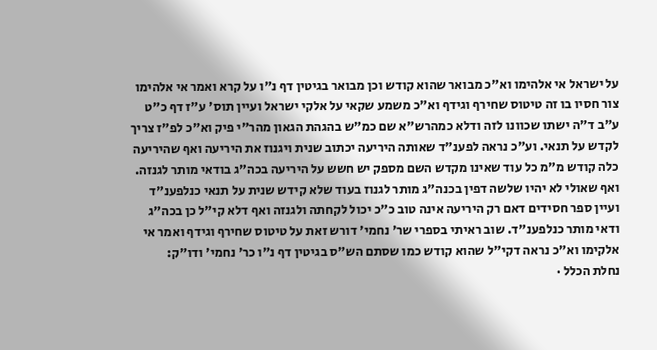על ישראל אי אלהימו וא"כ מבואר שהוא קודש וכן מבואר בגיטין דף נ"ו על קרא ואמר אי אלהימו צור חסיו בו זה טיטוס שחירף וגידף וא"כ משמע שקאי על אלקי ישראל ועיין תוס' ע"ז דף כ"ט ע"ב ד"ה ישתו שכוונו לזה ודלא כמהרש"א שם כמ"ש בהגהת הגאון מהר"י פיק וא"כ לפ"ז צריך לקדש על תנאי. וע"כ נראה לפענ"ד שאותה היריעה יכתוב שנית ויגנוז את היריעה ואף שהיריעה כלה קודש מ"מ כל עוד שאינו מקדש השם מספק יש חשש על היריעה בכה"ג בודאי מותר לגנזה. ואף שאולי לא יהיו שלשה דפין בכנה"ג מותר לגנוז בעוד שלא קידש שנית על תנאי כנלפענ"ד ועיין ספר חסידים דאם רק היריעה אינה טוב כ"כ יכול לקחתה ולגנזה ואף דלא קי"ל כן בכה"ג ודאי מותר כנלפענ"ד. שוב ראיתי בספרי שר' נחמי' דורש זאת על טיטוס שחירף וגידף ואמר אי אלקימו וא"כ נראה דקי"ל שהוא קודש כמו שסתם הש"ס בגיטין דף נ"ו כר' נחמי' ודו"ק:
נחלת הכלל ·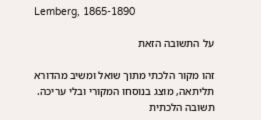Lemberg, 1865-1890

על התשובה הזאת

זהו מקור הלכתי מתוך שואל ומשיב מהדורא תליתאה, מוצג בנוסחו המקורי ובלי עריכה. תשובה הלכתית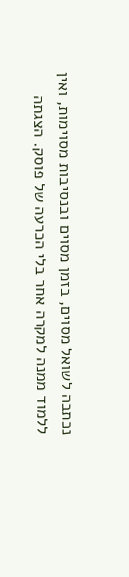נכתבה לשואל מסוים, בזמן מסוים ובנסיבות מסוימות, ואין ללמוד ממנה למקרה אחר בלי הכרעה של פוסק. הצגתה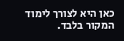כאן היא לצורך לימוד המקור בלבד.